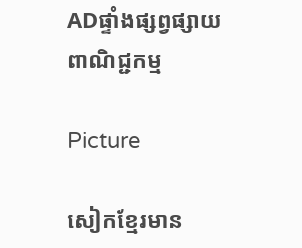ADផ្ទាំងផ្សព្វផ្សាយពាណិជ្ជកម្ម

Picture

សៀកខ្មែរមាន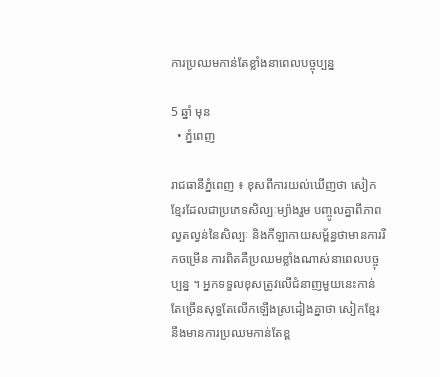ការប្រឈមកាន់តែខ្លាំងនាពេលបច្ចុប្បន្ន

5 ឆ្នាំ មុន
  • ភ្នំពេញ

រាជធានីភ្នំពេញ ៖ ខុសពីការយល់ឃើញថា សៀកខ្មែរដែលជាប្រភេទសិល្បៈម្យ៉ាងរួម បញ្ចូលគ្នាពីភាពល្វតល្វន់នៃសិល្បៈ និងកីឡាកាយសម្ព័ន្ធថាមានការរីកចម្រើន ការពិតគឺប្រឈមខ្លាំងណាស់នាពេលបច្ចុប្បន្ន ។ អ្នកទទួលខុសត្រូវលើជំនាញមួយនេះកាន់តែច្រើនសុទ្ធតែលើកឡើងស្រដៀងគ្នាថា សៀកខ្មែរនឹងមានការប្រឈមកាន់តែខ្ព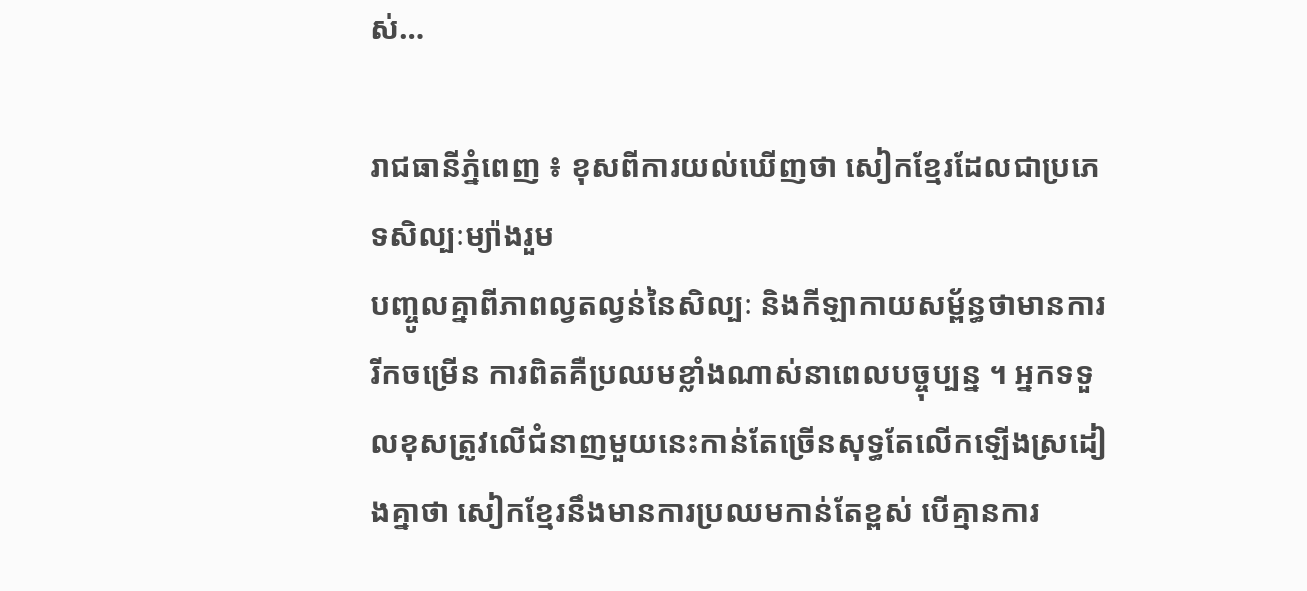ស់…

រាជធានីភ្នំពេញ ៖ ខុសពីការយល់ឃើញថា សៀកខ្មែរដែលជាប្រភេទសិល្បៈម្យ៉ាងរួម
បញ្ចូលគ្នាពីភាពល្វតល្វន់នៃសិល្បៈ និងកីឡាកាយសម្ព័ន្ធថាមានការរីកចម្រើន ការពិតគឺប្រឈមខ្លាំងណាស់នាពេលបច្ចុប្បន្ន ។ អ្នកទទួលខុសត្រូវលើជំនាញមួយនេះកាន់តែច្រើនសុទ្ធតែលើកឡើងស្រដៀងគ្នាថា សៀកខ្មែរនឹងមានការប្រឈមកាន់តែខ្ពស់ បើគ្មានការ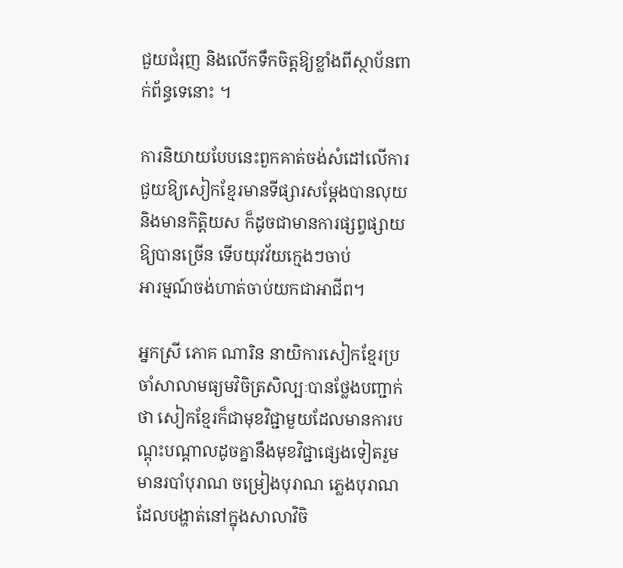ជួយជំរុញ និងលើកទឹកចិត្តឱ្យខ្លាំងពីស្ថាប័នពាក់ព័ន្ធទេនោះ ។

ការនិយាយបែបនេះពួកគាត់ចង់សំដៅលើការជួយឱ្យសៀកខ្មែរមានទីផ្សារសម្ដែងបានលុយ និងមានកិត្តិយស ក៏ដូចជាមានការផ្សព្វផ្សាយឱ្យបានច្រើន ទើបយុវវ័យក្មេងៗចាប់
អារម្មណ៍ចង់ហាត់ចាប់យកជាអាជីព។

អ្នកស្រី ភោគ ណារិន នាយិការសៀកខ្មែរប្រចាំសាលាមធ្យមវិចិត្រសិល្បៈបានថ្លែងបញ្ជាក់ថា សៀកខ្មែរក៏ជាមុខវិជ្ជាមួយដែលមានការបណ្ដុះបណ្ដាលដូចគ្នានឹងមុខវិជ្ជាផ្សេងទៀតរួមមានរបាំបុរាណ ចម្រៀងបុរាណ ភ្លេងបុរាណ ដែលបង្ហាត់នៅក្នុងសាលាវិចិ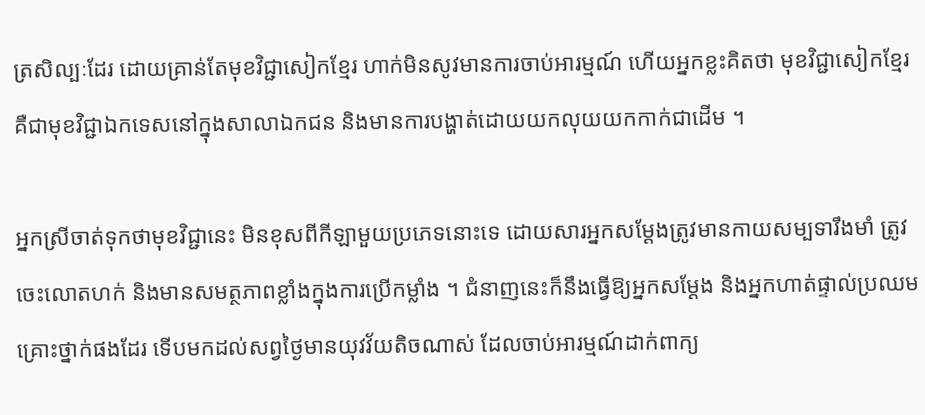ត្រសិល្បៈដែរ ដោយគ្រាន់តែមុខវិជ្ជាសៀកខ្មែរ ហាក់មិនសូវមានការចាប់អារម្មណ៍ ហើយអ្នកខ្លះគិតថា មុខវិជ្ជាសៀកខ្មែរ គឺជាមុខវិជ្ជាឯកទេសនៅក្នុងសាលាឯកជន និងមានការបង្ហាត់ដោយយកលុយយកកាក់ជាដើម ។

អ្នកស្រីចាត់ទុកថាមុខវិជ្ជានេះ មិនខុសពីកីឡាមួយប្រភេទនោះទេ ដោយសារអ្នកសម្ដែងត្រូវមានកាយសម្បទារឹងមាំ ត្រូវចេះលោតហក់ និងមានសមត្ថភាពខ្លាំងក្នុងការប្រើកម្លាំង ។ ជំនាញនេះក៏នឹងធ្វើឱ្យអ្នកសម្ដែង និងអ្នកហាត់ផ្ទាល់ប្រឈមគ្រោះថ្នាក់ផងដែរ ទើបមកដល់សព្វថ្ងៃមានយុវវ័យតិចណាស់ ដែលចាប់អារម្មណ៍ដាក់ពាក្យ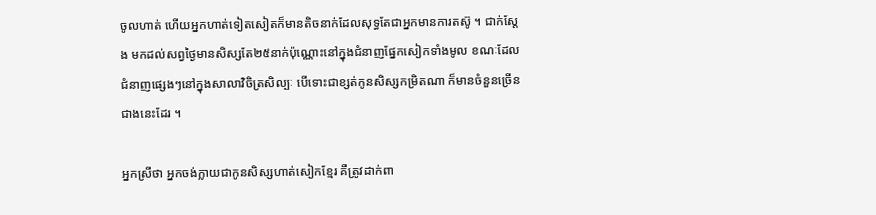ចូលហាត់ ហើយអ្នកហាត់ទៀតសៀតក៏មានតិចនាក់ដែលសុទ្ធតែជាអ្នកមានការតស៊ូ ។ ជាក់ស្ដែង មកដល់សព្វថ្ងៃមានសិស្សតែ២៥នាក់ប៉ុណ្ណោះនៅក្នុងជំនាញផ្នែកសៀកទាំងមូល ខណៈដែលជំនាញផ្សេងៗនៅក្នុងសាលាវិចិត្រសិល្បៈ បើទោះជាខ្សត់កូនសិស្សកម្រិតណា ក៏មានចំនួនច្រើនជាងនេះដែរ ។

អ្នកស្រីថា អ្នកចង់ក្លាយជាកូនសិស្សហាត់សៀកខ្មែរ គឺត្រូវដាក់ពា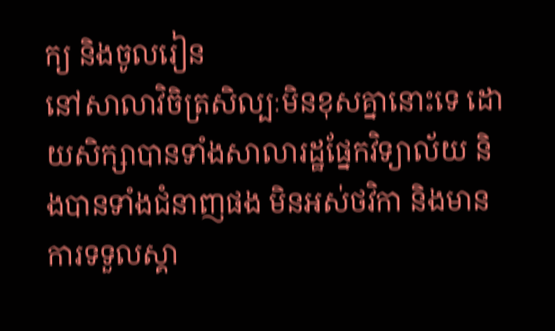ក្យ និងចូលរៀន
នៅសាលាវិចិត្រសិល្បៈមិនខុសគ្នានោះទេ ដោយសិក្សាបានទាំងសាលារដ្ឋផ្នែកវិទ្យាល័យ និងបានទាំងជំនាញផង មិនអស់ថវិកា និងមានការទទួលស្គា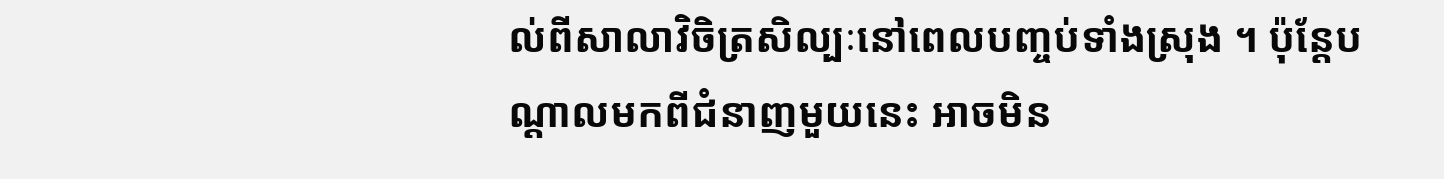ល់ពីសាលាវិចិត្រសិល្បៈនៅពេលបញ្ចប់ទាំងស្រុង ។ ប៉ុន្តែបណ្ដាលមកពីជំនាញមួយនេះ អាចមិន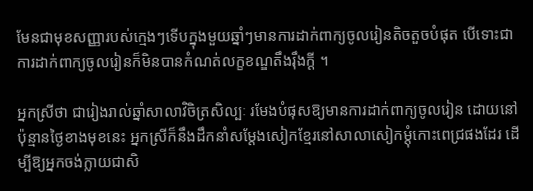មែនជាមុខសញ្ញារបស់ក្មេងៗទើបក្នុងមួយឆ្នាំៗមានការដាក់ពាក្យចូលរៀនតិចតួចបំផុត បើទោះជាការដាក់ពាក្យចូលរៀនក៏មិនបានកំណត់លក្ខខណ្ឌតឹងរ៉ឹងក្ដី ។

អ្នកស្រីថា ជារៀងរាល់ឆ្នាំសាលាវិចិត្រសិល្បៈ រមែងបំផុសឱ្យមានការដាក់ពាក្យចូលរៀន ដោយនៅប៉ុន្មានថ្ងៃខាងមុខនេះ អ្នកស្រីក៏នឹងដឹកនាំសម្ដែងសៀកខ្មែរនៅសាលាសៀកម្ដុំកោះពេជ្រផងដែរ ដើម្បីឱ្យអ្នកចង់ក្លាយជាសិ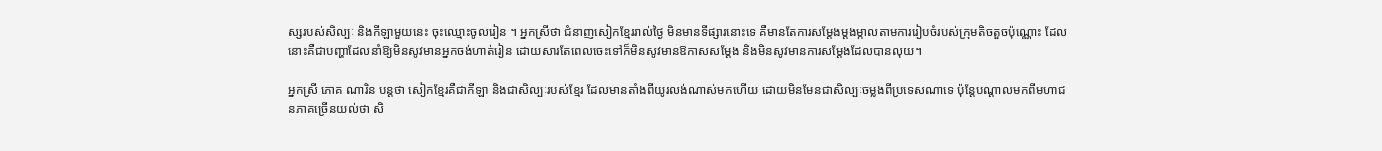ស្សរបស់សិល្បៈ និងកីឡាមួយនេះ ចុះឈ្មោះចូលរៀន ។ អ្នកស្រីថា ជំនាញសៀកខ្មែររាល់ថ្ងៃ មិនមានទីផ្សារនោះទេ គឺមានតែការសម្ដែងម្ដងម្កាលតាមការរៀបចំរបស់ក្រុមតិចតួចប៉ុណ្ណោះ ដែលនោះគឺជាបញ្ហាដែលនាំឱ្យមិនសូវមានអ្នកចង់ហាត់រៀន ដោយសារតែពេលចេះទៅក៏មិនសូវមានឱកាសសម្ដែង និងមិនសូវមានការសម្ដែងដែលបានលុយ។

អ្នកស្រី ភោគ ណារិន បន្តថា សៀកខ្មែរគឺជាកីឡា និងជាសិល្បៈរបស់ខ្មែរ ដែលមានតាំងពីយូរលង់ណាស់មកហើយ ដោយមិនមែនជាសិល្បៈចម្លងពីប្រទេសណាទេ ប៉ុន្តែបណ្ដាលមកពីមហាជនភាគច្រើនយល់ថា សិ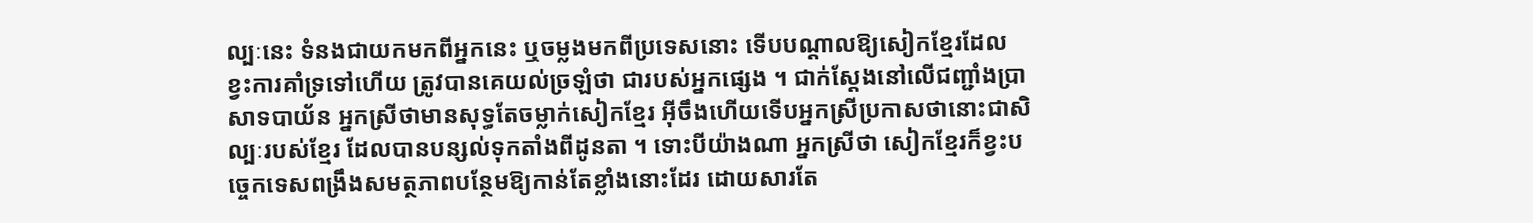ល្បៈនេះ ទំនងជាយកមកពីអ្នកនេះ ឬចម្លងមកពីប្រទេសនោះ ទើបបណ្ដាលឱ្យសៀកខ្មែរដែលខ្វះការគាំទ្រទៅហើយ ត្រូវបានគេយល់ច្រឡំថា ជារបស់អ្នកផ្សេង ។ ជាក់ស្ដែងនៅលើជញ្ជាំងប្រាសាទបាយ័ន អ្នកស្រីថាមានសុទ្ធតែចម្លាក់សៀកខ្មែរ អ៊ីចឹងហើយទើបអ្នកស្រីប្រកាសថានោះជាសិល្បៈរបស់ខ្មែរ ដែលបានបន្សល់ទុកតាំងពីដូនតា ។ ទោះបីយ៉ាងណា អ្នកស្រីថា សៀកខ្មែរក៏ខ្វះបច្ចេកទេសពង្រឹងសមត្ថភាពបន្ថែមឱ្យកាន់តែខ្លាំងនោះដែរ ដោយសារតែ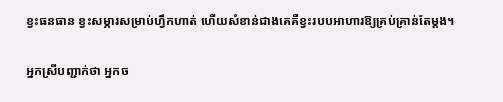ខ្វះធនធាន ខ្វះសម្ភារសម្រាប់ហ្វឹកហាត់ ហើយសំខាន់ជាងគេគឺខ្វះរបបអាហារឱ្យគ្រប់គ្រាន់តែម្ដង។

អ្នកស្រីបញ្ជាក់ថា អ្នកច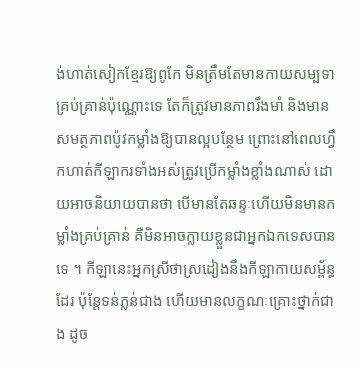ង់ហាត់សៀកខ្មែរឱ្យពូកែ មិនត្រឹមតែមានកាយសម្បទាគ្រប់គ្រាន់ប៉ុណ្ណោះទេ តែក៏ត្រូវមានភាពរឹងមាំ និងមានសមត្ថភាពប៉ូវកម្លាំងឱ្យបានល្អបន្ថែម ព្រោះនៅពេលហ្វឹកហាត់កីឡាករទាំងអស់ត្រូវប្រើកម្លាំងខ្លាំងណាស់ ដោយអាចនិយាយបានថា បើមានតែឆន្ទៈហើយមិនមានកម្លាំងគ្រប់គ្រាន់ គឺមិនអាចក្លាយខ្លួនជាអ្នកឯកទេសបានទេ ។ កីឡានេះអ្នកស្រីថាស្រដៀងនឹងកីឡាកាយសម្ព័ន្ធដែរ ប៉ុន្តែទន់ភ្លន់ជាង ហើយមានលក្ខណៈគ្រោះថ្នាក់ជាង ដូច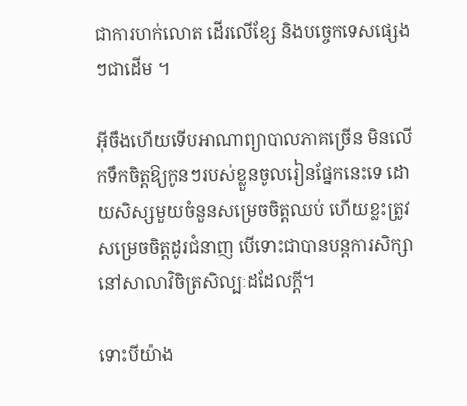ជាការហក់លោត ដើរលើខ្សែ និងបច្ចេកទេសផ្សេងៗជាដើម ។

អ៊ីចឹងហើយទើបអាណាព្យាបាលភាគច្រើន មិនលើកទឹកចិត្តឱ្យកូនៗរបស់ខ្លួនចូលរៀនផ្នែកនេះទេ ដោយសិស្សមួយចំនួនសម្រេចចិត្តឈប់ ហើយខ្លះត្រូវសម្រេចចិត្តដូរជំនាញ បើទោះជាបានបន្តការសិក្សានៅសាលាវិចិត្រសិល្បៈដដែលក្ដី។

ទោះបីយ៉ាង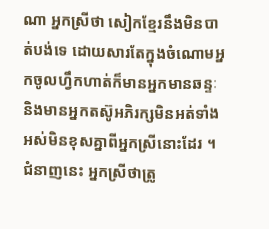ណា អ្នកស្រីថា សៀកខ្មែរនឹងមិនបាត់បង់ទេ ដោយសារតែក្នុងចំណោមអ្នកចូលហ្វឹកហាត់ក៏មានអ្នកមានឆន្ទៈ និងមានអ្នកតស៊ូអភិរក្សមិនអត់ទាំងអស់មិនខុសគ្នាពីអ្នកស្រីនោះដែរ ។ ជំនាញនេះ អ្នកស្រីថាត្រូ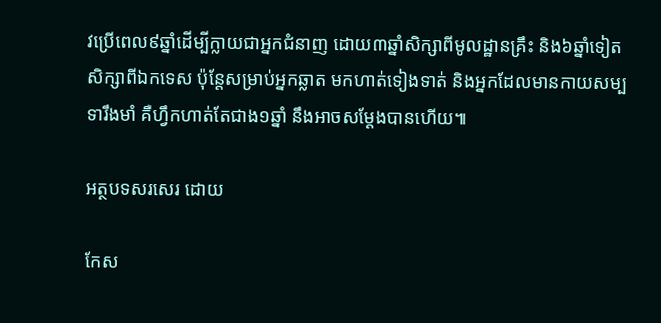វប្រើពេល៩ឆ្នាំដើម្បីក្លាយជាអ្នកជំនាញ ដោយ៣ឆ្នាំសិក្សាពីមូលដ្ឋានគ្រឹះ និង៦ឆ្នាំទៀតសិក្សាពីឯកទេស ប៉ុន្តែសម្រាប់អ្នកឆ្លាត មកហាត់ទៀងទាត់ និងអ្នកដែលមានកាយសម្បទារឹងមាំ គឺហ្វឹកហាត់តែជាង១ឆ្នាំ នឹងអាចសម្ដែងបានហើយ៕

អត្ថបទសរសេរ ដោយ

កែស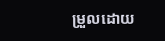ម្រួលដោយ